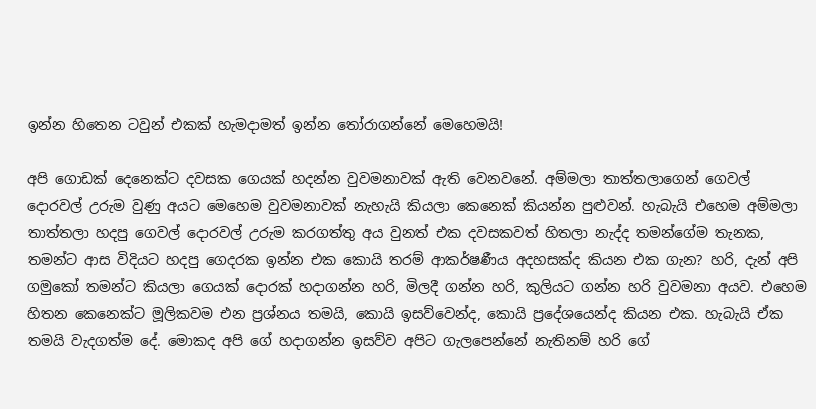ඉන්න හිතෙන ටවුන් එකක් හැමදාමත් ඉන්න තෝරාගන්නේ මෙහෙමයි!

අපි ගොඩක් දෙනෙක්ට දවසක ගෙයක් හදන්න වුවමනාවක් ඇති වෙනවනේ. අම්මලා තාත්තලාගෙන් ගෙවල් දොරවල් උරුම වුණු අයට මෙහෙම වුවමනාවක් නැහැයි කියලා කෙනෙක් කියන්න පුළුවන්. හැබැයි එහෙම අම්මලා තාත්තලා හදපු ගෙවල් දොරවල් උරුම කරගත්තු අය වුනත් එක දවසකවත් හිතලා නැද්ද තමන්ගේම තැනක, තමන්ට ආස විදියට හදපු ගෙදරක ඉන්න එක කොයි තරම් ආකර්ෂණීය අදහසක්ද කියන එක ගැන? හරි, දැන් අපි ගමුකෝ තමන්ට කියලා ගෙයක් දොරක් හදාගන්න හරි, මිලදී ගන්න හරි, කුලියට ගන්න හරි වුවමනා අයව. එහෙම හිතන කෙනෙක්ට මූලිකවම එන ප්‍රශ්නය තමයි, කොයි ඉසව්වෙන්ද, කොයි ප්‍රදේශයෙන්ද කියන එක. හැබැයි ඒක තමයි වැදගත්ම දේ. මොකද අපි ගේ හදාගන්න ඉසව්ව අපිට ගැලපෙන්නේ නැතිනම් හරි ගේ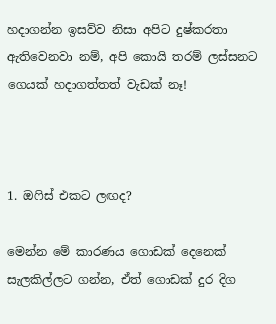හදාගන්න ඉසව්ව නිසා අපිට දුෂ්කරතා ඇතිවෙනවා නම්, අපි කොයි තරම් ලස්සනට ගෙයක් හදාගත්තත් වැඩක් නෑ!



1. ඔෆිස් එකට ලඟද?

මෙන්න මේ කාරණය ගොඩක් දෙනෙක් සැලකිල්ලට ගන්න, ඒත් ගොඩක් දුර දිග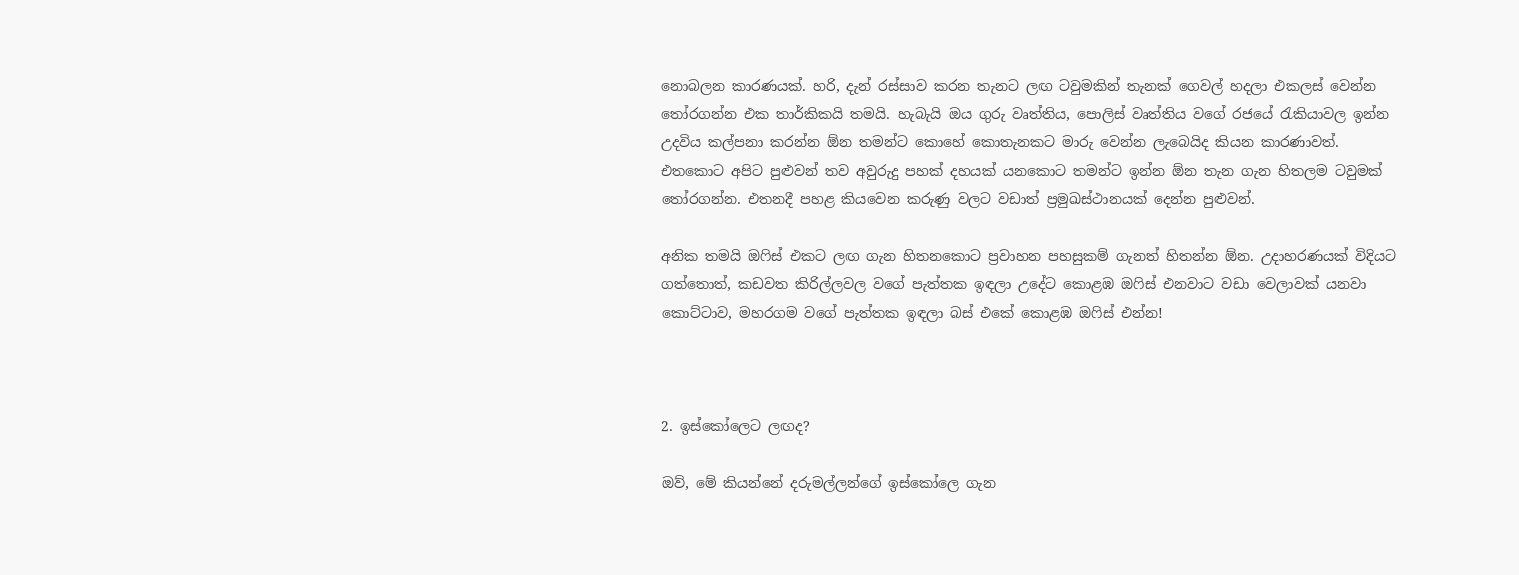නොබලන කාරණයක්. හරි, දැන් රස්සාව කරන තැනට ලඟ ටවුමකින් තැනක් ගෙවල් හදලා එකලස් වෙන්න තෝරගන්න එක තාර්කිකයි තමයි. හැබැයි ඔය ගුරු වෘත්තිය, පොලිස් වෘත්තිය වගේ රජයේ රැකියාවල ඉන්න උදවිය කල්පනා කරන්න ඕන තමන්ට කොහේ කොතැනකට මාරු වෙන්න ලැබෙයිද කියන කාරණාවත්. එතකොට අපිට පුළුවන් තව අවුරුදු පහක් දහයක් යනකොට තමන්ට ඉන්න ඕන තැන ගැන හිතලම ටවුමක් තෝරගන්න. එතනදී පහළ කියවෙන කරුණු වලට වඩාත් ප්‍රමුඛස්ථානයක් දෙන්න පුළුවන්.

අනික තමයි ඔෆිස් එකට ලඟ ගැන හිතනකොට ප්‍රවාහන පහසුකම් ගැනත් හිතන්න ඕන. උදාහරණයක් විදියට ගත්තොත්, කඩවත කිරිල්ලවල වගේ පැත්තක ඉඳලා උදේට කොළඹ ඔෆිස් එනවාට වඩා වෙලාවක් යනවා කොට්ටාව, මහරගම වගේ පැත්තක ඉඳලා බස් එකේ කොළඹ ඔෆිස් එන්න!



2. ඉස්කෝලෙට ලඟද?

ඔව්, මේ කියන්නේ දරුමල්ලන්ගේ ඉස්කෝලෙ ගැන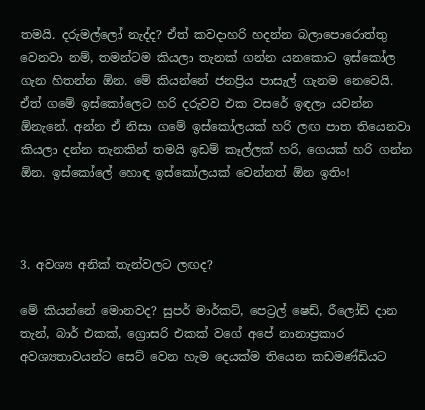තමයි. දරුමල්ලෝ නැද්ද? ඒත් කවදාහරි හදන්න බලාපොරොත්තු වෙනවා නම්, තමන්ටම කියලා තැනක් ගන්න යනකොට ඉස්කෝල ගැන හිතන්න ඕන. මේ කියන්නේ ජනප්‍රිය පාසැල් ගැනම නෙවෙයි. ඒත් ගමේ ඉස්කෝලෙට හරි දරුවව එක වසරේ ඉඳලා යවන්න ඕනැනේ. අන්න ඒ නිසා ගමේ ඉස්කෝලයක් හරි ලඟ පාත තියෙනවා කියලා දන්න තැනකින් තමයි ඉඩම් කෑල්ලක් හරි, ගෙයක් හරි ගන්න ඕන. ඉස්කෝලේ හොඳ ඉස්කෝලයක් වෙන්නත් ඕන ඉතිං!



3. අවශ්‍ය අනික් තැන්වලට ලඟද?

මේ කියන්නේ මොනවද? සුපර් මාර්කට්, පෙට්‍රල් ෂෙඩ්, රීලෝඩ් දාන තැන්, බාර් එකක්, ග්‍රොසරි එකක් වගේ අපේ නානාප්‍රකාර අවශ්‍යතාවයන්ට සෙට් වෙන හැම දෙයක්ම තියෙන කඩමණ්ඩියට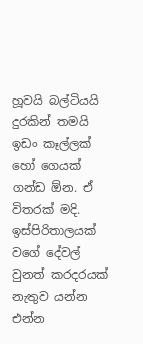හූවයි බල්ටියයි දුරකින් තමයි ඉඩං කෑල්ලක් හෝ ගෙයක් ගන්ඩ ඕන. ඒ විතරක් මදි. ඉස්පිරිතාලයක් වගේ දේවල් වුනත් කරදරයක් නැතුව යන්න එන්න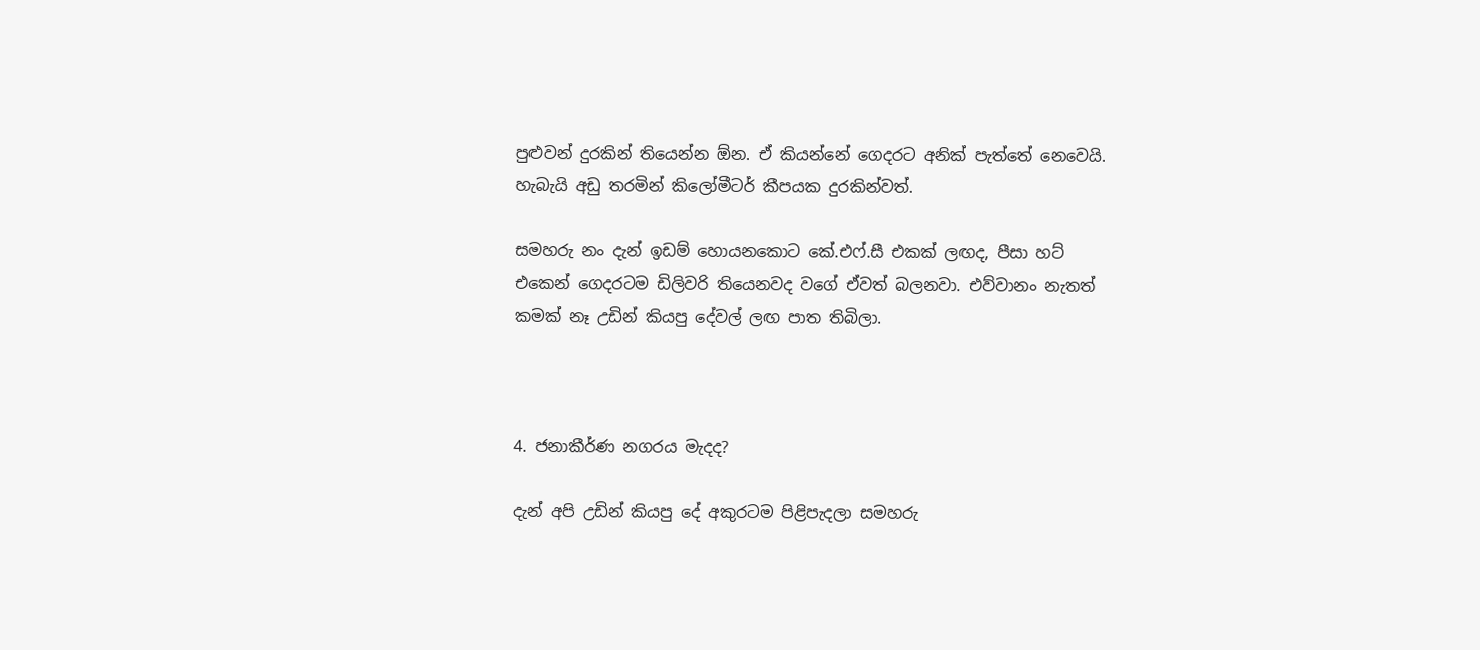පුළුවන් දුරකින් තියෙන්න ඕන. ඒ කියන්නේ ගෙදරට අනික් පැත්තේ නෙවෙයි. හැබැයි අඩු තරමින් කිලෝමීටර් කීපයක දුරකින්වත්.

සමහරු නං දැන් ඉඩම් හොයනකොට කේ.එෆ්.සී එකක් ලඟද, පීසා හට් එකෙන් ගෙදරටම ඩිලිවරි තියෙනවද වගේ ඒවත් බලනවා. එව්වානං නැතත් කමක් නෑ උඩින් කියපු දේවල් ලඟ පාත තිබිලා.



4. ජනාකීර්ණ නගරය මැදද?

දැන් අපි උඩින් කියපු දේ අකුරටම පිළිපැදලා සමහරු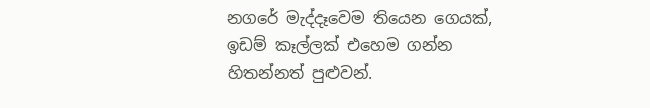නගරේ මැද්දෑවෙම තියෙන ගෙයක්, ඉඩම් කෑල්ලක් එහෙම ගන්න හිතන්නත් පුළුවන්.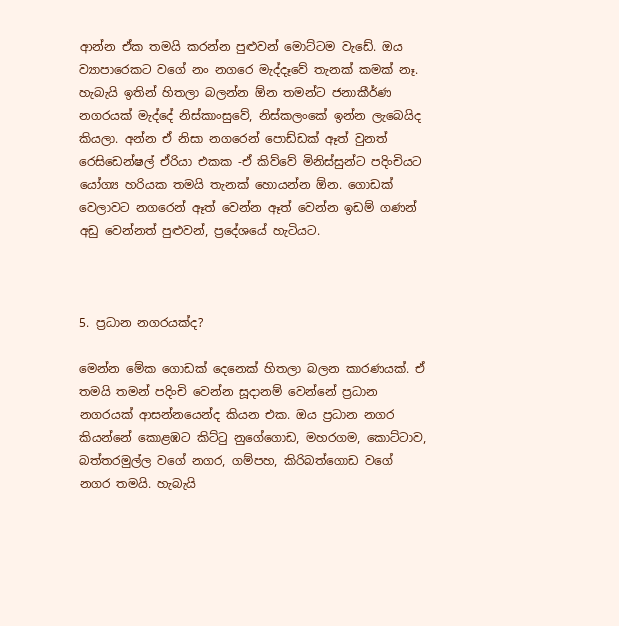ආන්න ඒක තමයි කරන්න පුළුවන් මොට්ටම වැඩේ. ඔය ව්‍යාපාරෙකට වගේ නං නගරෙ මැද්දෑවේ තැනක් කමක් නෑ. හැබැයි ඉතින් හිතලා බලන්න ඕන තමන්ට ජනාකීර්ණ නගරයක් මැද්දේ නිස්කාංසුවේ, නිස්කලංකේ ඉන්න ලැබෙයිද කියලා. අන්න ඒ නිසා නගරෙන් පොඩ්ඩක් ඈත් වුනත් රෙසිඩෙන්ෂල් ඒරියා එකක -ඒ කිව්වේ මිනිස්සුන්ට පදිංචියට යෝග්‍ය හරියක තමයි තැනක් හොයන්න ඕන. ගොඩක් වෙලාවට නගරෙන් ඈත් වෙන්න ඈත් වෙන්න ඉඩම් ගණන් අඩු වෙන්නත් පුළුවන්, ප්‍රදේශයේ හැටියට.



5. ප්‍රධාන නගරයක්ද?

මෙන්න මේක ගොඩක් දෙනෙක් හිතලා බලන කාරණයක්. ඒ තමයි තමන් පදිංචි වෙන්න සූදානම් වෙන්නේ ප්‍රධාන නගරයක් ආසන්නයෙන්ද කියන එක. ඔය ප්‍රධාන නගර කියන්නේ කොළඹට කිට්ටු නුගේගොඩ, මහරගම, කොට්ටාව, බත්තරමුල්ල වගේ නගර, ගම්පහ, කිරිබත්ගොඩ වගේ නගර තමයි. හැබැයි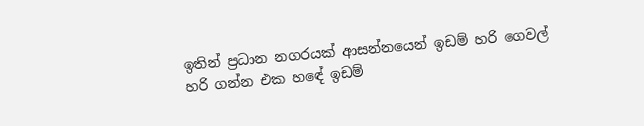ඉතින් ප්‍රධාන නගරයක් ආසන්නයෙන් ඉඩම් හරි ගෙවල් හරි ගන්න එක හඳේ ඉඩම්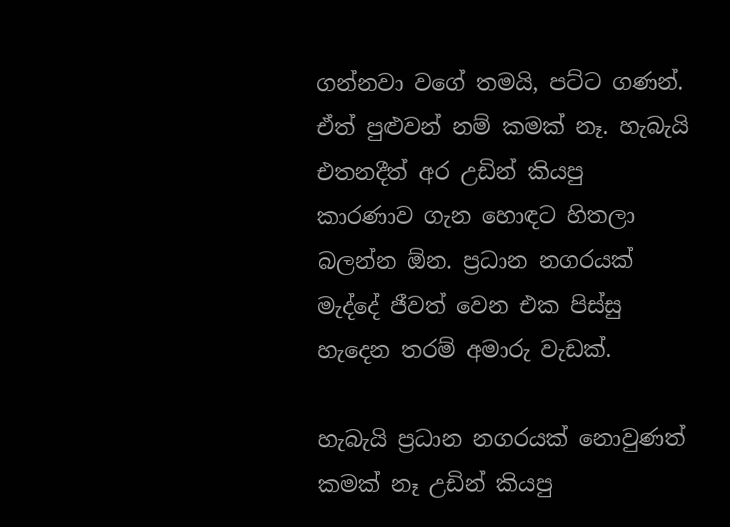ගන්නවා වගේ තමයි, පට්ට ගණන්. ඒත් පුළුවන් නම් කමක් නෑ. හැබැයි එතනදීත් අර උඩින් කියපු කාරණාව ගැන හොඳට හිතලා බලන්න ඕන. ප්‍රධාන නගරයක් මැද්දේ ජීවත් වෙන එක පිස්සු හැදෙන තරම් අමාරු වැඩක්.

හැබැයි ප්‍රධාන නගරයක් නොවුණත් කමක් නෑ උඩින් කියපු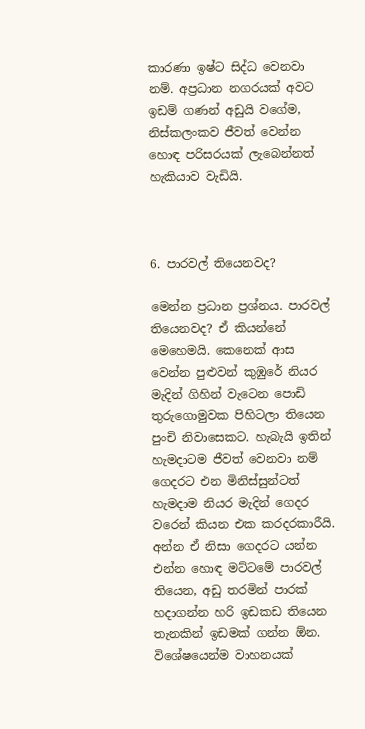කාරණා ඉෂ්ට සිද්ධ වෙනවා නම්. අප්‍රධාන නගරයක් අවට ඉඩම් ගණන් අඩුයි වගේම, නිස්කලංකව ජීවත් වෙන්න හොඳ පරිසරයක් ලැබෙන්නත් හැකියාව වැඩියි.



6. පාරවල් තියෙනවද?

මෙන්න ප්‍රධාන ප්‍රශ්නය. පාරවල් තියෙනවද? ඒ කියන්නේ මෙහෙමයි. කෙනෙක් ආස වෙන්න පුළුවන් කුඹුරේ නියර මැදින් ගිහින් වැටෙන පොඩි තුරුගොමුවක පිහිටලා තියෙන පුංචි නිවාසෙකට. හැබැයි ඉතින් හැමදාටම ජීවත් වෙනවා නම් ගෙදරට එන මිනිස්සුන්ටත් හැමදාම නියර මැදින් ගෙදර වරෙන් කියන එක කරදරකාරීයි. අන්න ඒ නිසා ගෙදරට යන්න එන්න හොඳ මට්ටමේ පාරවල් තියෙන, අඩු තරමින් පාරක් හදාගන්න හරි ඉඩකඩ තියෙන තැනකින් ඉඩමක් ගන්න ඕන. විශේෂයෙන්ම වාහනයක්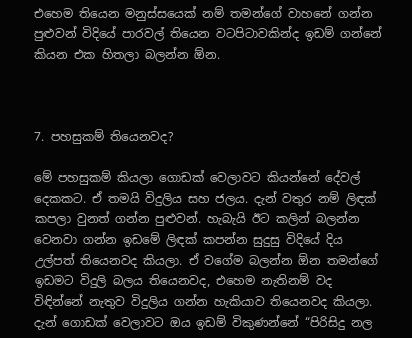එහෙම තියෙන මනුස්සයෙක් නම් තමන්ගේ වාහනේ ගන්න පුළුවන් විදියේ පාරවල් තියෙන වටපිටාවකින්ද ඉඩම් ගන්නේ කියන එක හිතලා බලන්න ඕන.



7. පහසුකම් තියෙනවද?

මේ පහසුකම් කියලා ගොඩක් වෙලාවට කියන්නේ දේවල් දෙකකට. ඒ තමයි විදුලිය සහ ජලය. දැන් වතුර නම් ලිඳක් කපලා වුනත් ගන්න පුළුවන්. හැබැයි ඊට කලින් බලන්න වෙනවා ගන්න ඉඩමේ ලිඳක් කපන්න සුදුසු විදියේ දිය උල්පත් තියෙනවද කියලා. ඒ වගේම බලන්න ඕන තමන්ගේ ඉඩමට විදුලි බලය තියෙනවද, එහෙම නැතිනම් වද විඳින්නේ නැතුව විදුලිය ගන්න හැකියාව තියෙනවද කියලා. දැන් ගොඩක් වෙලාවට ඔය ඉඩම් විකුණන්නේ “පිරිසිදු නල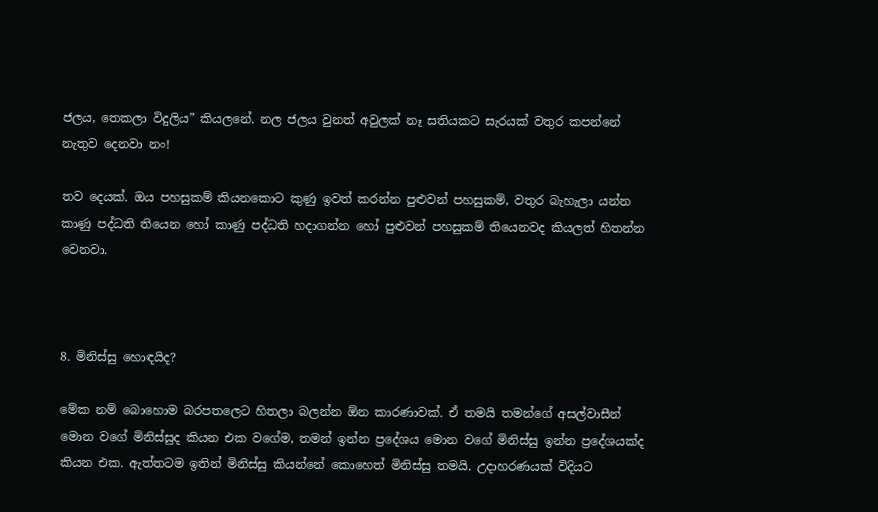ජලය, තෙකලා විදුලිය” කියලනේ. නල ජලය වුනත් අවුලක් නෑ සතියකට සැරයක් වතුර කපන්නේ නැතුව දෙනවා නං!

තව දෙයක්. ඔය පහසුකම් කියනකොට කුණු ඉවත් කරන්න පුළුවන් පහසුකම්, වතුර බැහැලා යන්න කාණු පද්ධති තියෙන හෝ කාණු පද්ධති හදාගන්න හෝ පුළුවන් පහසුකම් තියෙනවද කියලත් හිතන්න වෙනවා.



8. මිනිස්සු හොඳයිද?

මේක නම් බොහොම බරපතලෙට හිතලා බලන්න ඕන කාරණාවක්. ඒ තමයි තමන්ගේ අසල්වාසීන් මොන වගේ මිනිස්සුද කියන එක වගේම, තමන් ඉන්න ප්‍රදේශය මොන වගේ මිනිස්සු ඉන්න ප්‍රදේශයක්ද කියන එක. ඇත්තටම ඉතින් මිනිස්සු කියන්නේ කොහෙත් මිනිස්සු තමයි. උදාහරණයක් විදියට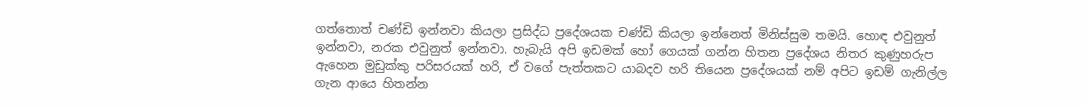ගත්තොත් චණ්ඩි ඉන්නවා කියලා ප්‍රසිද්ධ ප්‍රදේශයක චණ්ඩි කියලා ඉන්නෙත් මිනිස්සුම තමයි. හොඳ එවුනුත් ඉන්නවා, නරක එවුනුත් ඉන්නවා. හැබැයි අපි ඉඩමක් හෝ ගෙයක් ගන්න හිතන ප්‍රදේශය නිතර කුණුහරුප ඇහෙන මුඩුක්කු පරිසරයක් හරි, ඒ වගේ පැත්තකට යාබදව හරි තියෙන ප්‍රදේශයක් නම් අපිට ඉඩම් ගැනිල්ල ගැන ආයෙ හිතන්න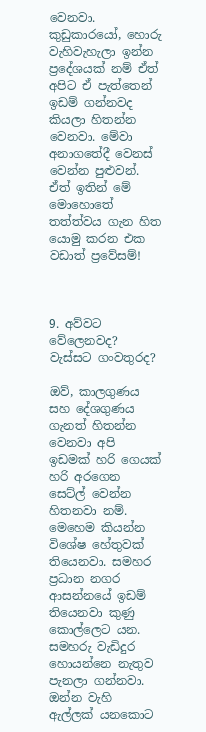වෙනවා. කුඩුකාරයෝ, හොරු වැහිවැහැලා ඉන්න ප්‍රදේශයක් නම් ඒත් අපිට ඒ පැත්තෙන් ඉඩම් ගන්නවද කියලා හිතන්න වෙනවා. මේවා අනාගතේදී වෙනස් වෙන්න පුළුවන්. ඒත් ඉතින් මේ මොහොතේ තත්ත්වය ගැන හිත යොමු කරන එක වඩාත් ප්‍රවේසම්!



9. අව්වට වේලෙනවද? වැස්සට ගංවතුරද?

ඔව්, කාලගුණය සහ දේශගුණය ගැනත් හිතන්න වෙනවා අපි ඉඩමක් හරි ගෙයක් හරි අරගෙන සෙට්ල් වෙන්න හිතනවා නම්. මෙහෙම කියන්න විශේෂ හේතුවක් තියෙනවා. සමහර ප්‍රධාන නගර ආසන්නයේ ඉඩම් තියෙනවා කුණු කොල්ලෙට යන. සමහරු වැඩිදුර හොයන්නෙ නැතුව පැනලා ගන්නවා. ඔන්න වැහි ඇල්ලක් යනකොට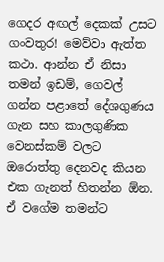ගෙදර අඟල් දෙකක් උසට ගංවතුර! මෙව්වා ඇත්ත කථා. ආන්න ඒ නිසා තමන් ඉඩම්, ගෙවල් ගන්න පළාතේ දේශගුණය ගැන සහ කාලගුණික වෙනස්කම් වලට ඔරොත්තු දෙනවද කියන එක ගැනත් හිතන්න ඕන. ඒ වගේම තමන්ට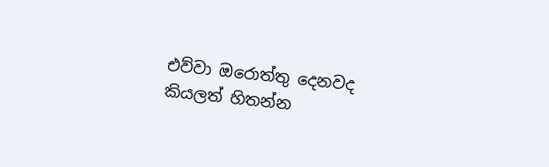එව්වා ඔරොත්තු දෙනවද කියලත් හිතන්න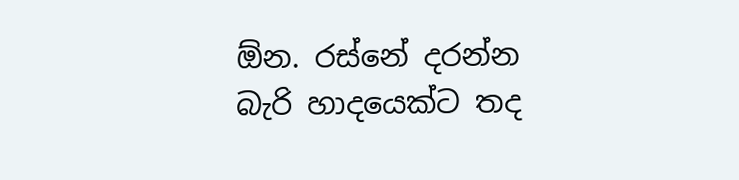ඕන. රස්නේ දරන්න බැරි හාදයෙක්ට තද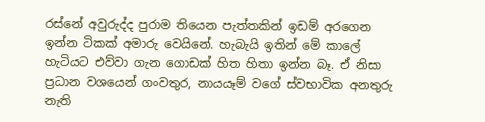රස්නේ අවුරුද්ද පුරාම තියෙන පැත්තකින් ඉඩම් අරගෙන ඉන්න ටිකක් අමාරු වෙයිනේ. හැබැයි ඉතින් මේ කාලේ හැටියට එව්වා ගැන ගොඩක් හිත හිතා ඉන්න බෑ. ඒ නිසා ප්‍රධාන වශයෙන් ගංවතුර, නායයෑම් වගේ ස්වභාවික අනතුරු නැති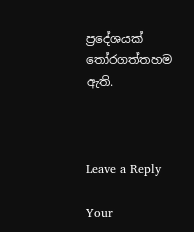ප්‍රදේශයක් තෝරගත්තහම ඇති.



Leave a Reply

Your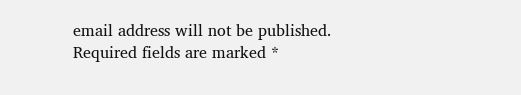email address will not be published. Required fields are marked *